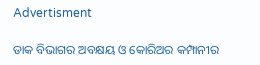Advertisment

ଡାକ ବିଭାଗର ଅବକ୍ଷୟ ଓ କୋରିଅର କମ୍ପାନୀର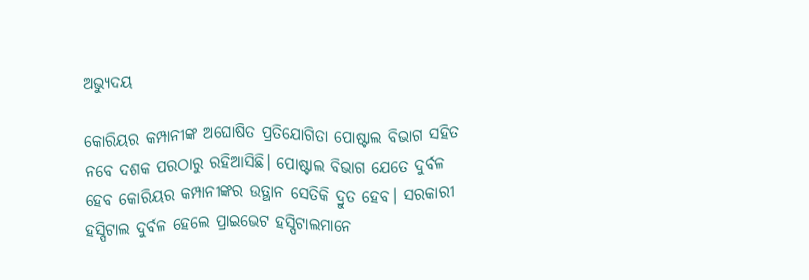ଅଭ୍ୟୁଦୟ

କୋରିୟର କମ୍ପାନୀଙ୍କ ଅଘୋଷିତ ପ୍ରତିଯୋଗିତା ପୋଷ୍ଟାଲ ବିଭାଗ ସହିତ ନବେ ଦଶକ ପରଠାରୁ ରହିଆସିଛି। ପୋଷ୍ଟାଲ ବିଭାଗ ଯେତେ ଦୁର୍ବଳ ହେବ କୋରିୟର କମ୍ପାନୀଙ୍କର ଉତ୍ଥାନ ସେତିକି ଦ୍ରୁତ ହେବ। ସରକାରୀ ହସ୍ପିଟାଲ ଦୁର୍ବଳ ହେଲେ ପ୍ରାଇଭେଟ ହସ୍ପିଟାଲମାନେ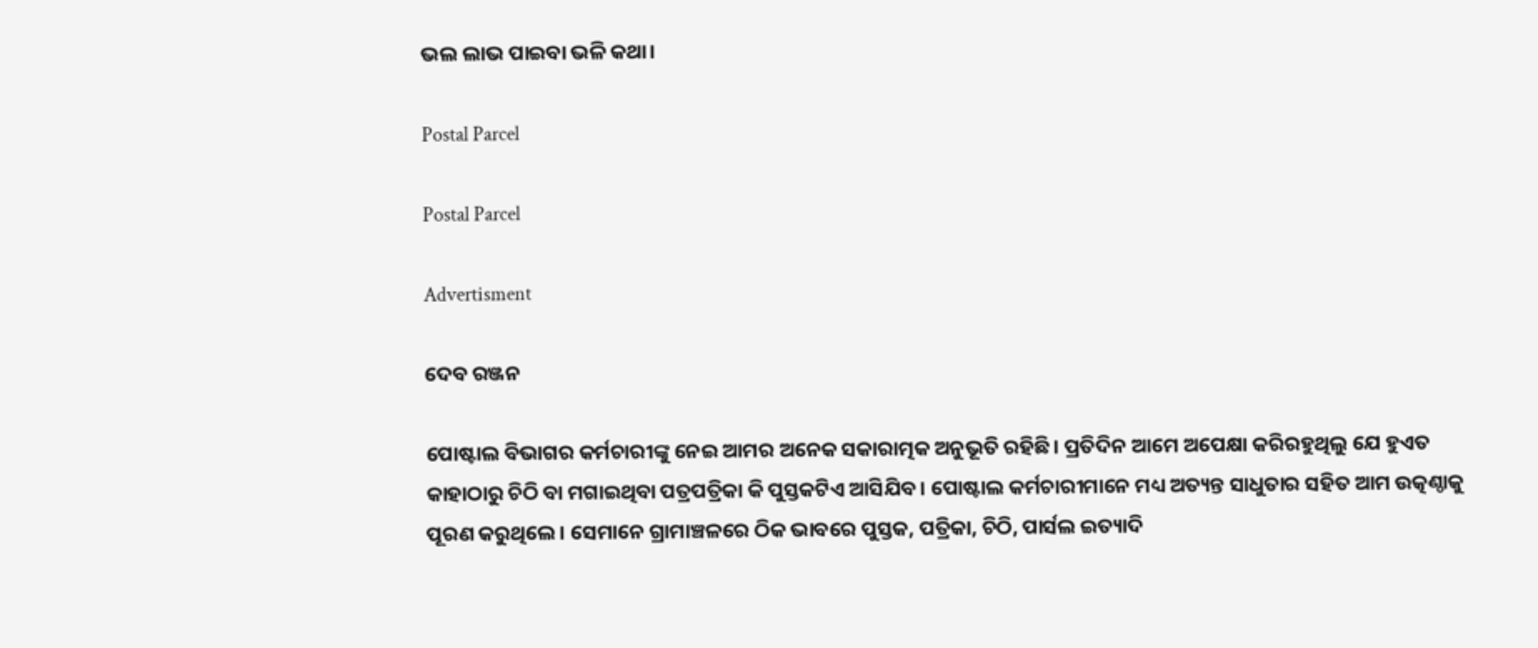ଭଲ ଲାଭ ପାଇବା ଭଳି କଥା।

Postal Parcel

Postal Parcel

Advertisment

ଦେବ ରଞ୍ଜନ

ପୋଷ୍ଟାଲ ବିଭାଗର କର୍ମଚାରୀଙ୍କୁ ନେଇ ଆମର ଅନେକ ସକାରାତ୍ମକ ଅନୁଭୂତି ରହିଛି। ପ୍ରତିଦିନ ଆମେ ଅପେକ୍ଷା କରିରହୁଥିଲୁ ଯେ ହୁଏତ କାହାଠାରୁ ଚିଠି ବା ମଗାଇଥିବା ପତ୍ରପତ୍ରିକା କି ପୁସ୍ତକଟିଏ ଆସିଯିବ। ପୋଷ୍ଟାଲ କର୍ମଚାରୀମାନେ ମଧ୍ୟ ଅତ୍ୟନ୍ତ ସାଧୁତାର ସହିତ ଆମ ଉତ୍କଣ୍ଠାକୁ ପୂରଣ କରୁଥିଲେ। ସେମାନେ ଗ୍ରାମାଞ୍ଚଳରେ ଠିକ ଭାବରେ ପୁସ୍ତକ, ପତ୍ରିକା, ଚିଠି, ପାର୍ସଲ ଇତ୍ୟାଦି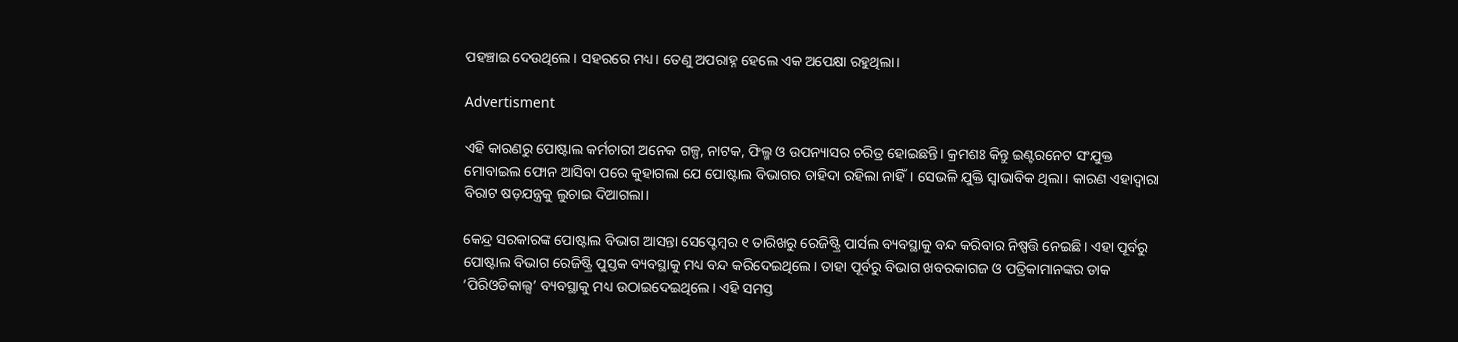ପହଞ୍ଚାଇ ଦେଉଥିଲେ। ସହରରେ ମଧ୍ୟ। ତେଣୁ ଅପରାହ୍ନ ହେଲେ ଏକ ଅପେକ୍ଷା ରହୁଥିଲା।

Advertisment

ଏହି କାରଣରୁ ପୋଷ୍ଟାଲ କର୍ମଚାରୀ ଅନେକ ଗଳ୍ପ, ନାଟକ, ଫିଲ୍ମ ଓ ଉପନ୍ୟାସର ଚରିତ୍ର ହୋଇଛନ୍ତି। କ୍ରମଶଃ କିନ୍ତୁ ଇଣ୍ଟରନେଟ ସଂଯୁକ୍ତ ମୋବାଇଲ ଫୋନ ଆସିବା ପରେ କୁହାଗଲା ଯେ ପୋଷ୍ଟାଲ ବିଭାଗର ଚାହିଦା ରହିଲା ନାହିଁ। ସେଭଳି ଯୁକ୍ତି ସ୍ଵାଭାବିକ ଥିଲା। କାରଣ ଏହାଦ୍ୱାରା ବିରାଟ ଷଡ଼ଯନ୍ତ୍ରକୁ ଲୁଚାଇ ଦିଆଗଲା।

କେନ୍ଦ୍ର ସରକାରଙ୍କ ପୋଷ୍ଟାଲ ବିଭାଗ ଆସନ୍ତା ସେପ୍ଟେମ୍ବର ୧ ତାରିଖରୁ ରେଜିଷ୍ଟ୍ରି ପାର୍ସଲ ବ୍ୟବସ୍ଥାକୁ ବନ୍ଦ କରିବାର ନିଷ୍ପତ୍ତି ନେଇଛି। ଏହା ପୂର୍ବରୁ ପୋଷ୍ଟାଲ ବିଭାଗ ରେଜିଷ୍ଟ୍ରି ପୁସ୍ତକ ବ୍ୟବସ୍ଥାକୁ ମଧ୍ୟ ବନ୍ଦ କରିଦେଇଥିଲେ। ତାହା ପୂର୍ବରୁ ବିଭାଗ ଖବରକାଗଜ ଓ ପତ୍ରିକାମାନଙ୍କର ଡାକ ‘ପିରିଓଡିକାଲ୍ସ’ ବ୍ୟବସ୍ଥାକୁ ମଧ୍ୟ ଉଠାଇଦେଇଥିଲେ। ଏହି ସମସ୍ତ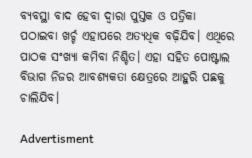ବ୍ୟବସ୍ଥା ବାଦ ହେବା ଦ୍ୱାରା ପୁସ୍ତକ ଓ ପତ୍ରିକା ପଠାଇବା ଖର୍ଚ୍ଚ ଏହାପରେ ଅତ୍ୟଧିକ ବଢ଼ିଯିବ। ଏଥିରେ ପାଠକ ସଂଖ୍ୟା କମିବା ନିଶ୍ଚିତ। ଏହା ସହିତ ପୋଷ୍ଟାଲ ବିଭାଗ ନିଜର ଆବଶ୍ୟକତା କ୍ଷେତ୍ରରେ ଆହୁରି ପଛକୁ ଚାଲିଯିବ।

Advertisment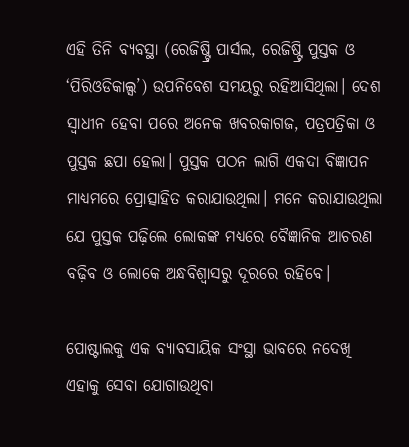ଏହି ତିନି ବ୍ୟବସ୍ଥା (ରେଜିଷ୍ଟ୍ରି ପାର୍ସଲ, ରେଜିଷ୍ଟ୍ରି ପୁସ୍ତକ ଓ ‘ପିରିଓଡିକାଲ୍ସ’) ଉପନିବେଶ ସମୟରୁ ରହିଆସିଥିଲା। ଦେଶ ସ୍ଵାଧୀନ ହେବା ପରେ ଅନେକ ଖବରକାଗଜ, ପତ୍ରପତ୍ରିକା ଓ ପୁସ୍ତକ ଛପା ହେଲା। ପୁସ୍ତକ ପଠନ ଲାଗି ଏକଦା ବିଜ୍ଞାପନ ମାଧ୍ୟମରେ ପ୍ରୋତ୍ସାହିତ କରାଯାଉଥିଲା। ମନେ କରାଯାଉଥିଲା ଯେ ପୁସ୍ତକ ପଢ଼ିଲେ ଲୋକଙ୍କ ମଧ୍ୟରେ ବୈଜ୍ଞାନିକ ଆଚରଣ ବଢ଼ିବ ଓ ଲୋକେ ଅନ୍ଧବିଶ୍ଵାସରୁ ଦୂରରେ ରହିବେ।

ପୋଷ୍ଟାଲକୁ ଏକ ବ୍ୟାବସାୟିକ ସଂସ୍ଥା ଭାବରେ ନଦେଖି ଏହାକୁ ସେବା ଯୋଗାଉଥିବା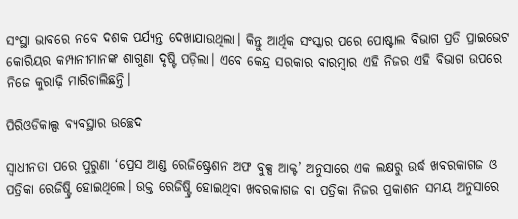ସଂସ୍ଥା ଭାବରେ ନବେ ଦଶକ ପର୍ଯ୍ୟନ୍ତ ଦେଖାଯାଉଥିଲା। କିନ୍ତୁ ଆର୍ଥିକ ସଂସ୍କାର ପରେ ପୋଷ୍ଟାଲ ବିଭାଗ ପ୍ରତି ପ୍ରାଇଭେଟ କୋରିୟର କମ୍ପାନୀମାନଙ୍କ ଶାଗୁଣା ଦୃଷ୍ଟି ପଡ଼ିଲା। ଏବେ କେନ୍ଦ୍ର ସରକାର ବାରମ୍ବାର ଏହି ନିଜର ଏହି ବିଭାଗ ଉପରେ ନିଜେ କୁରାଢ଼ି ମାରିଚାଲିଛନ୍ତି।

ପିରିଓଡିକାଲ୍ସ ବ୍ୟବସ୍ଥାର ଉଚ୍ଛେଦ

ସ୍ଵାଧୀନତା ପରେ ପୁରୁଣା ‘ପ୍ରେସ ଆଣ୍ଡ ରେଜିଷ୍ଟ୍ରେଶନ ଅଫ ବୁକ୍ସ ଆକ୍ଟ’ ଅନୁସାରେ ଏକ ଲକ୍ଷରୁ ଉର୍ଦ୍ଧ ଖବରକାଗଜ ଓ ପତ୍ରିକା ରେଜିଷ୍ଟ୍ରି ହୋଇଥିଲେ। ଉକ୍ତ ରେଜିଷ୍ଟ୍ରି ହୋଇଥିବା ଖବରକାଗଜ ବା ପତ୍ରିକା ନିଜର ପ୍ରକାଶନ ସମୟ ଅନୁସାରେ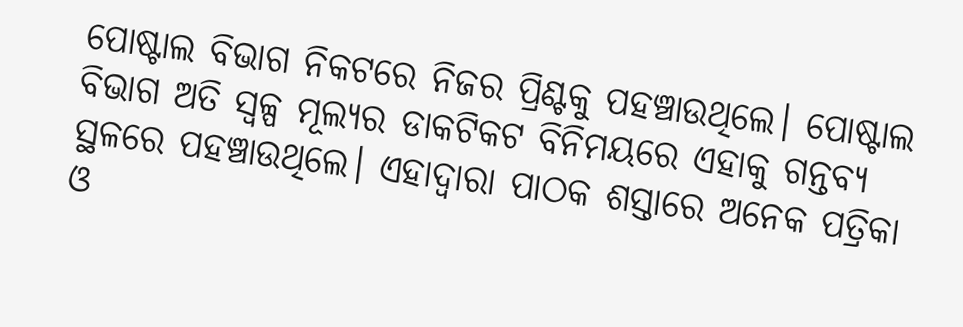ପୋଷ୍ଟାଲ ବିଭାଗ ନିକଟରେ ନିଜର ପ୍ରିଣ୍ଟକୁ ପହଞ୍ଚାଉଥିଲେ। ପୋଷ୍ଟାଲ ବିଭାଗ ଅତି ସ୍ୱଳ୍ପ ମୂଲ୍ୟର ଡାକଟିକଟ ବିନିମୟରେ ଏହାକୁ ଗନ୍ତବ୍ୟ ସ୍ଥଳରେ ପହଞ୍ଚାଉଥିଲେ। ଏହାଦ୍ୱାରା ପାଠକ ଶସ୍ତାରେ ଅନେକ ପତ୍ରିକା ଓ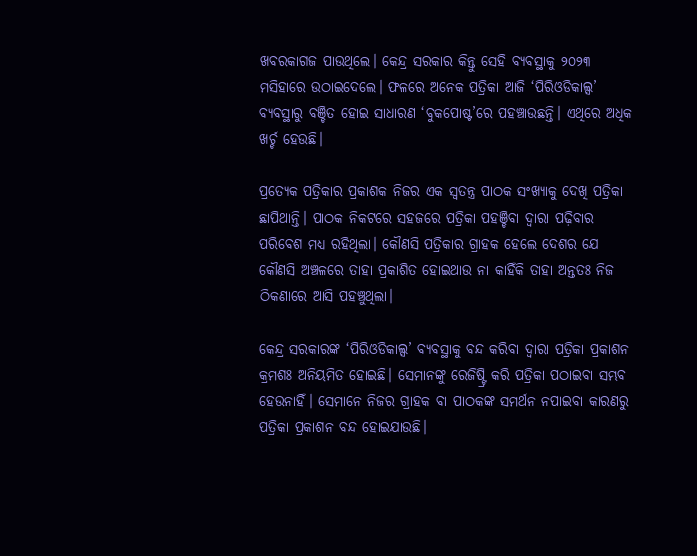ଖବରକାଗଜ ପାଉଥିଲେ। କେନ୍ଦ୍ର ସରକାର କିନ୍ତୁ ସେହି ବ୍ୟବସ୍ଥାକୁ ୨୦୨୩ ମସିହାରେ ଉଠାଇଦେଲେ। ଫଳରେ ଅନେକ ପତ୍ରିକା ଆଜି ‘ପିରିଓଡିକାଲ୍ସ’ ବ୍ୟବସ୍ଥାରୁ ବଞ୍ଚିତ ହୋଇ ସାଧାରଣ ‘ବୁକପୋଷ୍ଟ’ରେ ପହଞ୍ଚାଉଛନ୍ତି। ଏଥିରେ ଅଧିକ ଖର୍ଚ୍ଚ ହେଉଛି।

ପ୍ରତ୍ୟେକ ପତ୍ରିକାର ପ୍ରକାଶକ ନିଜର ଏକ ସ୍ଵତନ୍ତ୍ର ପାଠକ ସଂଖ୍ୟାକୁ ଦେଖି ପତ୍ରିକା ଛାପିଥାନ୍ତି। ପାଠକ ନିକଟରେ ସହଜରେ ପତ୍ରିକା ପହଞ୍ଚିବା ଦ୍ଵାରା ପଢ଼ିବାର ପରିବେଶ ମଧ୍ୟ ରହିଥିଲା। କୌଣସି ପତ୍ରିକାର ଗ୍ରାହକ ହେଲେ ଦେଶର ଯେ କୌଣସି ଅଞ୍ଚଳରେ ତାହା ପ୍ରକାଶିତ ହୋଇଥାଉ ନା କାହିଁକି ତାହା ଅନ୍ତତଃ ନିଜ ଠିକଣାରେ ଆସି ପହଞ୍ଚୁଥିଲା।

କେନ୍ଦ୍ର ସରକାରଙ୍କ ‘ପିରିଓଡିକାଲ୍ସ’ ବ୍ୟବସ୍ଥାକୁ ବନ୍ଦ କରିବା ଦ୍ଵାରା ପତ୍ରିକା ପ୍ରକାଶନ କ୍ରମଶଃ ଅନିୟମିତ ହୋଇଛି। ସେମାନଙ୍କୁ ରେଜିଷ୍ଟ୍ରି କରି ପତ୍ରିକା ପଠାଇବା ସମ୍ଭବ ହେଉନାହିଁ। ସେମାନେ ନିଜର ଗ୍ରାହକ ବା ପାଠକଙ୍କ ସମର୍ଥନ ନପାଇବା କାରଣରୁ ପତ୍ରିକା ପ୍ରକାଶନ ବନ୍ଦ ହୋଇଯାଉଛି।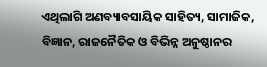ଏଥିଲାଗି ଅଣବ୍ୟାବସାୟିକ ସାହିତ୍ୟ, ସାମାଜିକ, ବିଜ୍ଞାନ, ରାଜନୈତିକ ଓ ବିଭିନ୍ନ ଅନୁଷ୍ଠାନର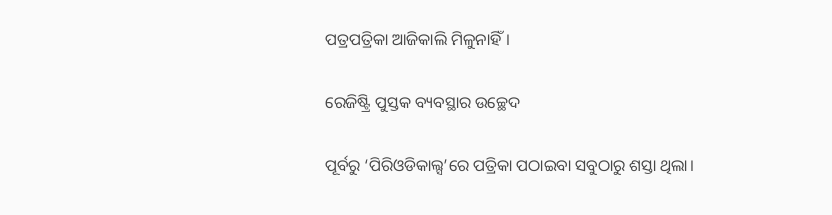ପତ୍ରପତ୍ରିକା ଆଜିକାଲି ମିଳୁନାହିଁ।

ରେଜିଷ୍ଟ୍ରି ପୁସ୍ତକ ବ୍ୟବସ୍ଥାର ଉଚ୍ଛେଦ

ପୂର୍ବରୁ ‘ପିରିଓଡିକାଲ୍ସ’ରେ ପତ୍ରିକା ପଠାଇବା ସବୁଠାରୁ ଶସ୍ତା ଥିଲା।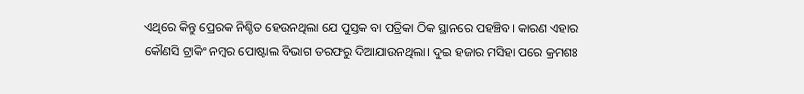ଏଥିରେ କିନ୍ତୁ ପ୍ରେରକ ନିଶ୍ଚିତ ହେଉନଥିଲା ଯେ ପୁସ୍ତକ ବା ପତ୍ରିକା ଠିକ ସ୍ଥାନରେ ପହଞ୍ଚିବ। କାରଣ ଏହାର କୌଣସି ଟ୍ରାକିଂ ନମ୍ବର ପୋଷ୍ଟାଲ ବିଭାଗ ତରଫରୁ ଦିଆଯାଉନଥିଲା। ଦୁଇ ହଜାର ମସିହା ପରେ କ୍ରମଶଃ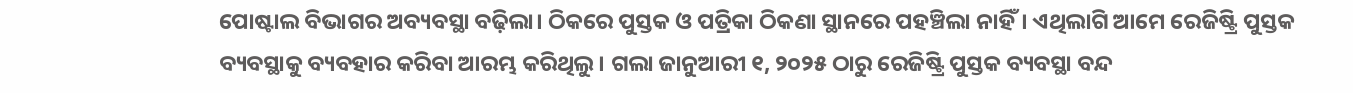ପୋଷ୍ଟାଲ ବିଭାଗର ଅବ୍ୟବସ୍ଥା ବଢ଼ିଲା। ଠିକରେ ପୁସ୍ତକ ଓ ପତ୍ରିକା ଠିକଣା ସ୍ଥାନରେ ପହଞ୍ଚିଲା ନାହିଁ। ଏଥିଲାଗି ଆମେ ରେଜିଷ୍ଟ୍ରି ପୁସ୍ତକ ବ୍ୟବସ୍ଥାକୁ ବ୍ୟବହାର କରିବା ଆରମ୍ଭ କରିଥିଲୁ। ଗଲା ଜାନୁଆରୀ ୧, ୨୦୨୫ ଠାରୁ ରେଜିଷ୍ଟ୍ରି ପୁସ୍ତକ ବ୍ୟବସ୍ଥା ବନ୍ଦ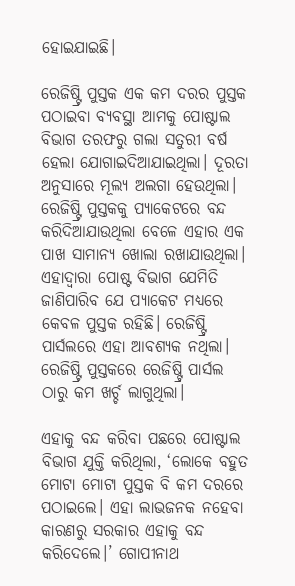ହୋଇଯାଇଛି।

ରେଜିଷ୍ଟ୍ରି ପୁସ୍ତକ ଏକ କମ ଦରର ପୁସ୍ତକ ପଠାଇବା ବ୍ୟବସ୍ଥା ଆମକୁ ପୋଷ୍ଟାଲ ବିଭାଗ ତରଫରୁ ଗଲା ସତୁରୀ ବର୍ଷ ହେଲା ଯୋଗାଇଦିଆଯାଇଥିଲା। ଦୂରତା ଅନୁସାରେ ମୂଲ୍ୟ ଅଲଗା ହେଉଥିଲା। ରେଜିଷ୍ଟ୍ରି ପୁସ୍ତକକୁ ପ୍ୟାକେଟରେ ବନ୍ଦ କରିଦିଆଯାଉଥିଲା ବେଳେ ଏହାର ଏକ ପାଖ ସାମାନ୍ୟ ଖୋଲା ରଖାଯାଉଥିଲା। ଏହାଦ୍ୱାରା ପୋଷ୍ଟ ବିଭାଗ ଯେମିତି ଜାଣିପାରିବ ଯେ ପ୍ୟାକେଟ ମଧ୍ୟରେ କେବଳ ପୁସ୍ତକ ରହିଛି। ରେଜିଷ୍ଟ୍ରି ପାର୍ସଲରେ ଏହା ଆବଶ୍ୟକ ନଥିଲା। ରେଜିଷ୍ଟ୍ରି ପୁସ୍ତକରେ ରେଜିଷ୍ଟ୍ରି ପାର୍ସଲ ଠାରୁ କମ ଖର୍ଚ୍ଚ ଲାଗୁଥିଲା।

ଏହାକୁ ବନ୍ଦ କରିବା ପଛରେ ପୋଷ୍ଟାଲ ବିଭାଗ ଯୁକ୍ତି କରିଥିଲା, ‘ଲୋକେ ବହୁତ ମୋଟା ମୋଟା ପୁସ୍ତକ ବି କମ ଦରରେ ପଠାଇଲେ। ଏହା ଲାଭଜନକ ନହେବା କାରଣରୁ ସରକାର ଏହାକୁ ବନ୍ଦ କରିଦେଲେ।’ ଗୋପୀନାଥ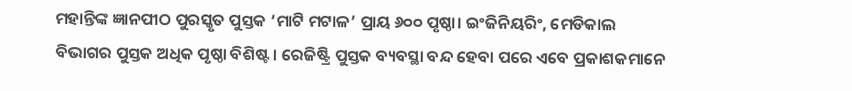ମହାନ୍ତିଙ୍କ ଜ୍ଞାନପୀଠ ପୁରସ୍କୃତ ପୁସ୍ତକ ‘ମାଟି ମଟାଳ’ ପ୍ରାୟ ୬୦୦ ପୃଷ୍ଠା। ଇଂଜିନିୟରିଂ, ମେଡିକାଲ ବିଭାଗର ପୁସ୍ତକ ଅଧିକ ପୃଷ୍ଠା ବିଶିଷ୍ଟ। ରେଜିଷ୍ଟ୍ରି ପୁସ୍ତକ ବ୍ୟବସ୍ଥା ବନ୍ଦ ହେବା ପରେ ଏବେ ପ୍ରକାଶକମାନେ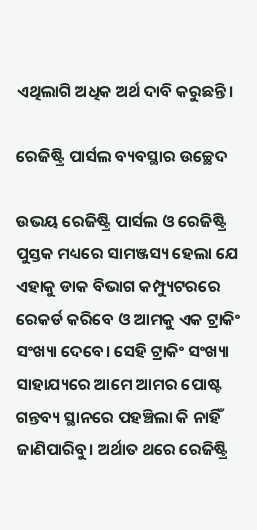ଏଥିଲାଗି ଅଧିକ ଅର୍ଥ ଦାବି କରୁଛନ୍ତି।

ରେଜିଷ୍ଟ୍ରି ପାର୍ସଲ ବ୍ୟବସ୍ଥାର ଉଚ୍ଛେଦ

ଉଭୟ ରେଜିଷ୍ଟ୍ରି ପାର୍ସଲ ଓ ରେଜିଷ୍ଟ୍ରି ପୁସ୍ତକ ମଧ୍ୟରେ ସାମଞ୍ଜସ୍ୟ ହେଲା ଯେ ଏହାକୁ ଡାକ ବିଭାଗ କମ୍ପ୍ୟୁଟରରେ ରେକର୍ଡ କରିବେ ଓ ଆମକୁ ଏକ ଟ୍ରାକିଂ ସଂଖ୍ୟା ଦେବେ। ସେହି ଟ୍ରାକିଂ ସଂଖ୍ୟା ସାହାଯ୍ୟରେ ଆମେ ଆମର ପୋଷ୍ଟ ଗନ୍ତବ୍ୟ ସ୍ଥାନରେ ପହଞ୍ଚିଲା କି ନାହିଁ ଜାଣିପାରିବୁ। ଅର୍ଥାତ ଥରେ ରେଜିଷ୍ଟ୍ରି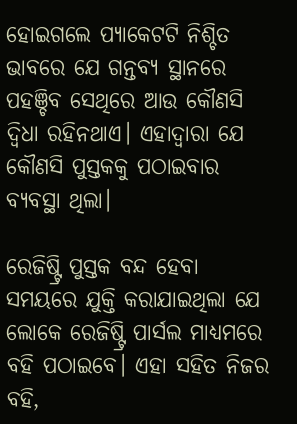ହୋଇଗଲେ ପ୍ୟାକେଟଟି ନିଶ୍ଚିତ ଭାବରେ ଯେ ଗନ୍ତବ୍ୟ ସ୍ଥାନରେ ପହଞ୍ଚିବ ସେଥିରେ ଆଉ କୌଣସି ଦ୍ଵିଧା ରହିନଥାଏ। ଏହାଦ୍ୱାରା ଯେ କୌଣସି ପୁସ୍ତକକୁ ପଠାଇବାର ବ୍ୟବସ୍ଥା ଥିଲା।

ରେଜିଷ୍ଟ୍ରି ପୁସ୍ତକ ବନ୍ଦ ହେବା ସମୟରେ ଯୁକ୍ତି କରାଯାଇଥିଲା ଯେ ଲୋକେ ରେଜିଷ୍ଟ୍ରି ପାର୍ସଲ ମାଧ୍ୟମରେ ବହି ପଠାଇବେ। ଏହା ସହିତ ନିଜର ବହି,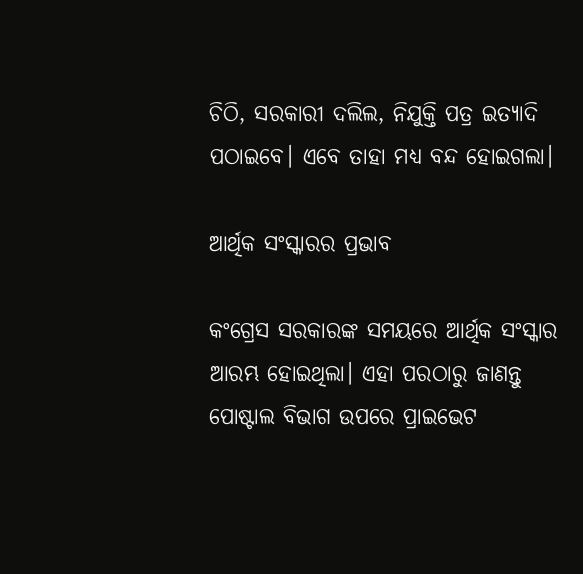ଚିଠି, ସରକାରୀ ଦଲିଲ, ନିଯୁକ୍ତି ପତ୍ର ଇତ୍ୟାଦି ପଠାଇବେ। ଏବେ ତାହା ମଧ୍ୟ ବନ୍ଦ ହୋଇଗଲା।

ଆର୍ଥିକ ସଂସ୍କାରର ପ୍ରଭାବ

କଂଗ୍ରେସ ସରକାରଙ୍କ ସମୟରେ ଆର୍ଥିକ ସଂସ୍କାର ଆରମ୍ଭ ହୋଇଥିଲା। ଏହା ପରଠାରୁ ଜାଣନ୍ତୁ ପୋଷ୍ଟାଲ ବିଭାଗ ଉପରେ ପ୍ରାଇଭେଟ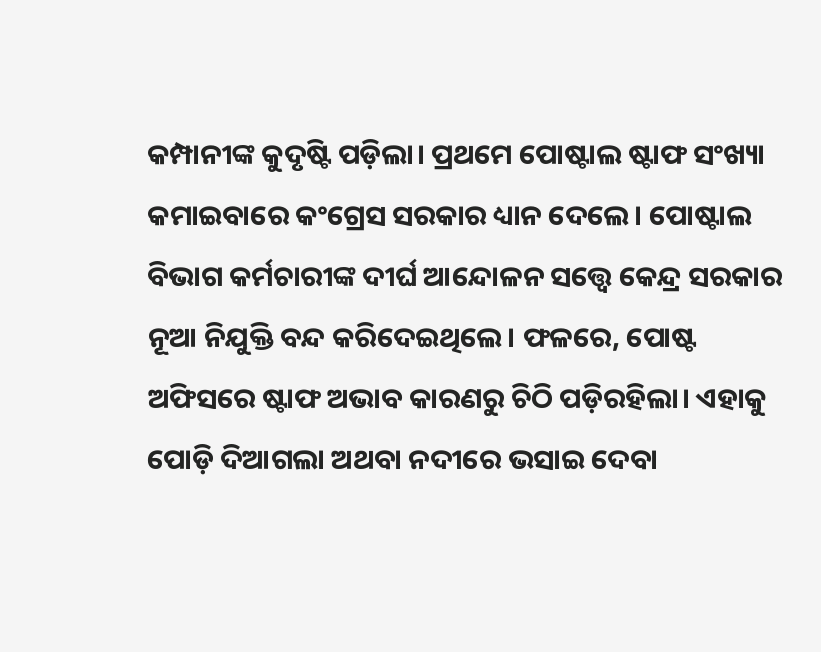କମ୍ପାନୀଙ୍କ କୁଦୃଷ୍ଟି ପଡ଼ିଲା। ପ୍ରଥମେ ପୋଷ୍ଟାଲ ଷ୍ଟାଫ ସଂଖ୍ୟା କମାଇବାରେ କଂଗ୍ରେସ ସରକାର ଧ୍ୟାନ ଦେଲେ। ପୋଷ୍ଟାଲ ବିଭାଗ କର୍ମଚାରୀଙ୍କ ଦୀର୍ଘ ଆନ୍ଦୋଳନ ସତ୍ତ୍ୱେ କେନ୍ଦ୍ର ସରକାର ନୂଆ ନିଯୁକ୍ତି ବନ୍ଦ କରିଦେଇଥିଲେ। ଫଳରେ, ପୋଷ୍ଟ ଅଫିସରେ ଷ୍ଟାଫ ଅଭାବ କାରଣରୁ ଚିଠି ପଡ଼ିରହିଲା। ଏହାକୁ ପୋଡ଼ି ଦିଆଗଲା ଅଥବା ନଦୀରେ ଭସାଇ ଦେବା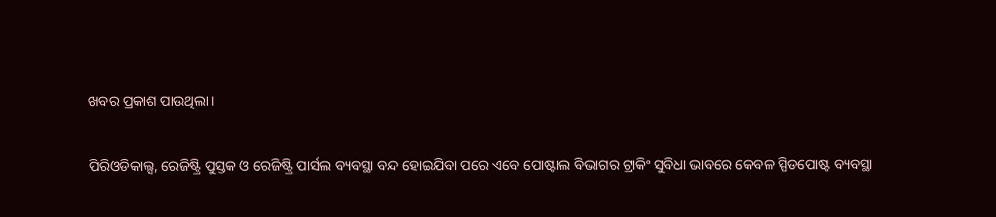ଖବର ପ୍ରକାଶ ପାଉଥିଲା।

ପିରିଓଡିକାଲ୍ସ, ରେଜିଷ୍ଟ୍ରି ପୁସ୍ତକ ଓ ରେଜିଷ୍ଟ୍ରି ପାର୍ସଲ ବ୍ୟବସ୍ଥା ବନ୍ଦ ହୋଇଯିବା ପରେ ଏବେ ପୋଷ୍ଟାଲ ବିଭାଗର ଟ୍ରାକିଂ ସୁବିଧା ଭାବରେ କେବଳ ସ୍ପିଡପୋଷ୍ଟ ବ୍ୟବସ୍ଥା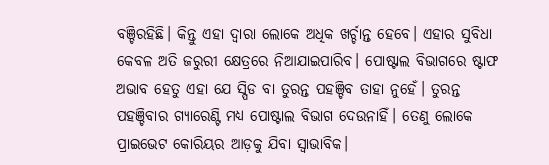ବଞ୍ଚିରହିଛି। କିନ୍ତୁ ଏହା ଦ୍ଵାରା ଲୋକେ ଅଧିକ ଖର୍ଚ୍ଚାନ୍ତ ହେବେ। ଏହାର ସୁବିଧା କେବଳ ଅତି ଜରୁରୀ କ୍ଷେତ୍ରରେ ନିଆଯାଇପାରିବ। ପୋଷ୍ଟାଲ ବିଭାଗରେ ଷ୍ଟାଫ ଅଭାବ ହେତୁ ଏହା ଯେ ସ୍ପିଡ ବା ତୁରନ୍ତ ପହଞ୍ଚିବ ତାହା ନୁହେଁ। ତୁରନ୍ତ ପହଞ୍ଚିବାର ଗ୍ୟାରେଣ୍ଟି ମଧ୍ୟ ପୋଷ୍ଟାଲ ବିଭାଗ ଦେଉନାହିଁ। ତେଣୁ ଲୋକେ ପ୍ରାଇଭେଟ କୋରିୟର ଆଡ଼କୁ ଯିବା ସ୍ଵାଭାବିକ।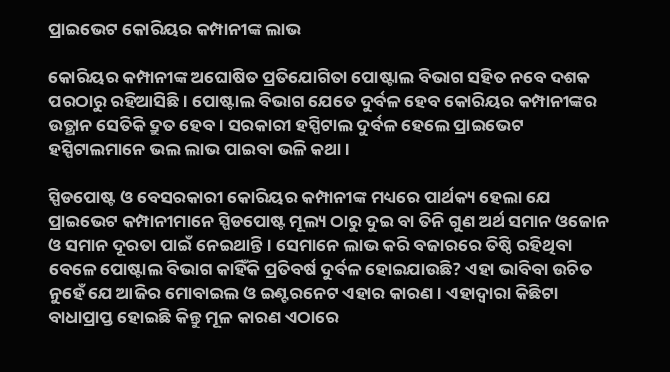ପ୍ରାଇଭେଟ କୋରିୟର କମ୍ପାନୀଙ୍କ ଲାଭ

କୋରିୟର କମ୍ପାନୀଙ୍କ ଅଘୋଷିତ ପ୍ରତିଯୋଗିତା ପୋଷ୍ଟାଲ ବିଭାଗ ସହିତ ନବେ ଦଶକ ପରଠାରୁ ରହିଆସିଛି। ପୋଷ୍ଟାଲ ବିଭାଗ ଯେତେ ଦୁର୍ବଳ ହେବ କୋରିୟର କମ୍ପାନୀଙ୍କର ଉତ୍ଥାନ ସେତିକି ଦ୍ରୁତ ହେବ। ସରକାରୀ ହସ୍ପିଟାଲ ଦୁର୍ବଳ ହେଲେ ପ୍ରାଇଭେଟ ହସ୍ପିଟାଲମାନେ ଭଲ ଲାଭ ପାଇବା ଭଳି କଥା।

ସ୍ପିଡପୋଷ୍ଟ ଓ ବେସରକାରୀ କୋରିୟର କମ୍ପାନୀଙ୍କ ମଧ୍ୟରେ ପାର୍ଥକ୍ୟ ହେଲା ଯେ ପ୍ରାଇଭେଟ କମ୍ପାନୀମାନେ ସ୍ପିଡପୋଷ୍ଟ ମୂଲ୍ୟ ଠାରୁ ଦୁଇ ବା ତିନି ଗୁଣ ଅର୍ଥ ସମାନ ଓଜୋନ ଓ ସମାନ ଦୂରତା ପାଇଁ ନେଇଥାନ୍ତି। ସେମାନେ ଲାଭ କରି ବଜାରରେ ତିଷ୍ଠି ରହିଥିବା ବେଳେ ପୋଷ୍ଟାଲ ବିଭାଗ କାହିଁକି ପ୍ରତିବର୍ଷ ଦୁର୍ବଳ ହୋଇଯାଉଛି? ଏହା ଭାବିବା ଉଚିତ ନୁହେଁ ଯେ ଆଜିର ମୋବାଇଲ ଓ ଇଣ୍ଟରନେଟ ଏହାର କାରଣ। ଏହାଦ୍ଵାରା କିଛିଟା ବାଧାପ୍ରାପ୍ତ ହୋଇଛି କିନ୍ତୁ ମୂଳ କାରଣ ଏଠାରେ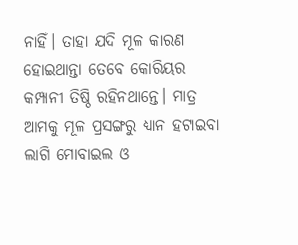ନାହିଁ। ତାହା ଯଦି ମୂଳ କାରଣ ହୋଇଥାନ୍ତା ତେବେ କୋରିୟର କମ୍ପାନୀ ତିଷ୍ଠି ରହିନଥାନ୍ତେ। ମାତ୍ର ଆମକୁ ମୂଳ ପ୍ରସଙ୍ଗରୁ ଧ୍ୟାନ ହଟାଇବା ଲାଗି ମୋବାଇଲ ଓ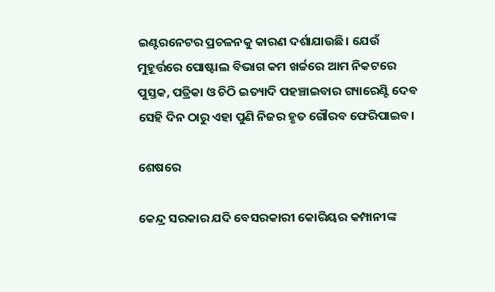ଇଣ୍ଟରନେଟର ପ୍ରଚଳନକୁ କାରଣ ଦର୍ଶାଯାଉଛି। ଯେଉଁ ମୁହୂର୍ତ୍ତରେ ପୋଷ୍ଟାଲ ବିଭାଗ କମ ଖର୍ଚ୍ଚରେ ଆମ ନିକଟରେ ପୁସ୍ତକ, ପତ୍ରିକା ଓ ଚିଠି ଇତ୍ୟାଦି ପହଞ୍ଚାଇବାର ଗ୍ୟାରେଣ୍ଟି ଦେବ ସେହି ଦିନ ଠାରୁ ଏହା ପୁଣି ନିଜର ହୃତ ଗୌରବ ଫେରିପାଇବ।

ଶେଷରେ

କେନ୍ଦ୍ର ସରକାର ଯଦି ବେସରକାରୀ କୋରିୟର କମ୍ପାନୀଙ୍କ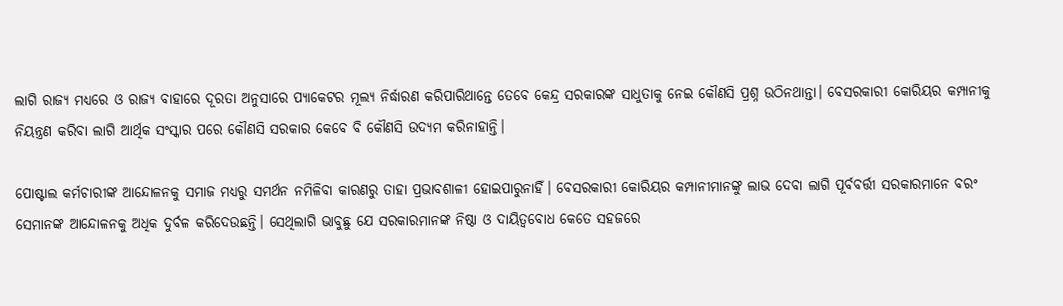ଲାଗି ରାଜ୍ୟ ମଧ୍ୟରେ ଓ ରାଜ୍ୟ ବାହାରେ ଦୂରତା ଅନୁସାରେ ପ୍ୟାକେଟର ମୂଲ୍ୟ ନିର୍ଦ୍ଧାରଣ କରିପାରିଥାନ୍ତେ ତେବେ କେନ୍ଦ୍ର ସରକାରଙ୍କ ସାଧୁତାକୁ ନେଇ କୌଣସି ପ୍ରଶ୍ନ ଉଠିନଥାନ୍ତା। ବେସରକାରୀ କୋରିୟର କମ୍ପାନୀକୁ ନିୟନ୍ତ୍ରଣ କରିବା ଲାଗି ଆର୍ଥିକ ସଂସ୍କାର ପରେ କୌଣସି ସରକାର କେବେ ବି କୌଣସି ଉଦ୍ୟମ କରିନାହାନ୍ତି।

ପୋଷ୍ଟାଲ କର୍ମଚାରୀଙ୍କ ଆନ୍ଦୋଳନକୁ ସମାଜ ମଧ୍ୟରୁ ସମର୍ଥନ ନମିଳିବା କାରଣରୁ ତାହା ପ୍ରଭାବଶାଳୀ ହୋଇପାରୁନାହିଁ। ବେସରକାରୀ କୋରିୟର କମ୍ପାନୀମାନଙ୍କୁ ଲାଭ ଦେବା ଲାଗି ପୂର୍ବବର୍ତ୍ତୀ ସରକାରମାନେ ବରଂ ସେମାନଙ୍କ ଆନ୍ଦୋଳନକୁ ଅଧିକ ଦୁର୍ବଳ କରିଦେଉଛନ୍ତି। ସେଥିଲାଗି ଭାବୁଛୁ ଯେ ସରକାରମାନଙ୍କ ନିଷ୍ଠା ଓ ଦାୟିତ୍ଵବୋଧ କେତେ ସହଜରେ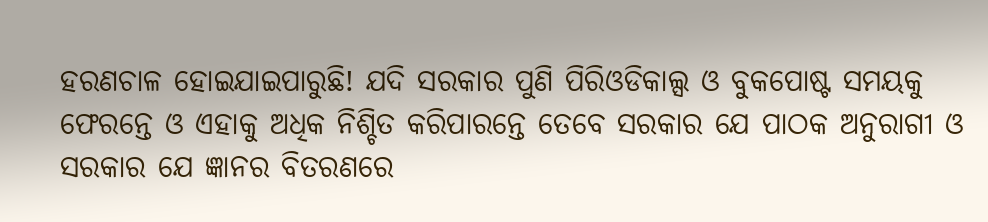ହରଣଚାଳ ହୋଇଯାଇପାରୁଛି! ଯଦି ସରକାର ପୁଣି ପିରିଓଡିକାଲ୍ସ ଓ ବୁକପୋଷ୍ଟ ସମୟକୁ ଫେରନ୍ତେ ଓ ଏହାକୁ ଅଧିକ ନିଶ୍ଚିତ କରିପାରନ୍ତେ ତେବେ ସରକାର ଯେ ପାଠକ ଅନୁରାଗୀ ଓ ସରକାର ଯେ ଜ୍ଞାନର ବିତରଣରେ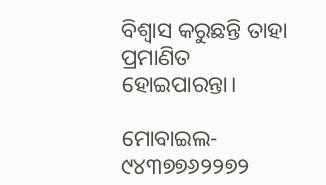ବିଶ୍ୱାସ କରୁଛନ୍ତି ତାହା ପ୍ରମାଣିତ ହୋଇପାରନ୍ତା।

ମୋବାଇଲ- ୯୪୩୭୭୬୨୨୭୨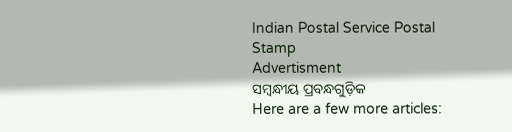Indian Postal Service Postal Stamp
Advertisment
ସମ୍ବନ୍ଧୀୟ ପ୍ରବନ୍ଧଗୁଡ଼ିକ
Here are a few more articles: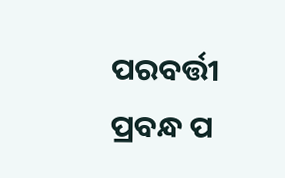ପରବର୍ତ୍ତୀ ପ୍ରବନ୍ଧ ପ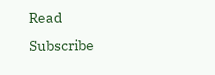Read
Subscribe